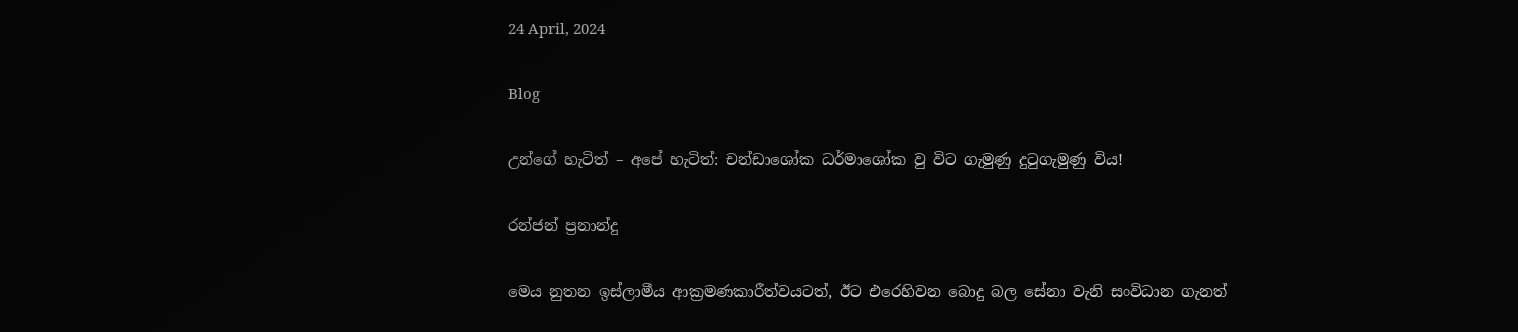24 April, 2024

Blog

උන්ගේ හැටිත් – අපේ හැටිත්: චන්ඩාශෝක ධර්මාශෝක වු විට ගැමුණු දුටුගැමුණු විය!

රන්ජන් ප්‍රනාන්දු

මෙය නුතන ඉස්ලාමීය ආක්‍රමණකාරීත්වයටත්, ඊට එරෙහිවන බොදු බල සේනා වැනි සංවිධාන ගැනත්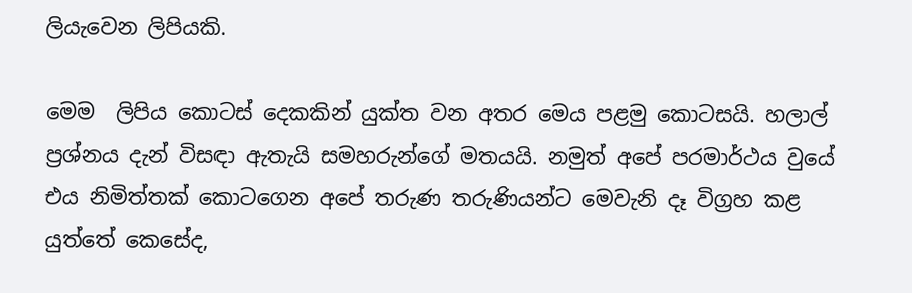ලියැවෙන ලිපියකි.

මෙම  ලිපිය කොටස් දෙකකින් යුක්ත වන අතර මෙය පළමු කොටසයි. හලාල් ප්‍රශ්නය දැන් විසඳා ඇතැයි සමහරුන්ගේ මතයයි. නමුත් අපේ පරමාර්ථය වුයේ එය නිමිත්තක් කොටගෙන අපේ තරුණ තරුණියන්ට මෙවැනි දෑ විග්‍රහ කළ යුත්තේ කෙසේද,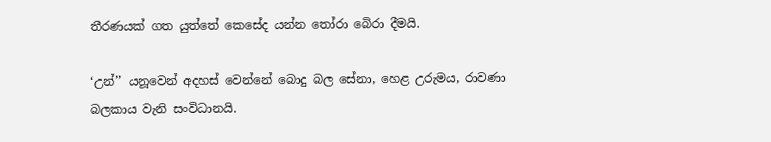තීරණයක් ගත යුත්තේ කෙසේද යන්න තෝරා බෙිරා දීමයි.

‘උන්’’ යනූවෙන් අදහස් වෙන්නේ බොදු බල සේනා, හෙළ උරුමය, රාවණා බලකාය වැනි සංවිධානයි.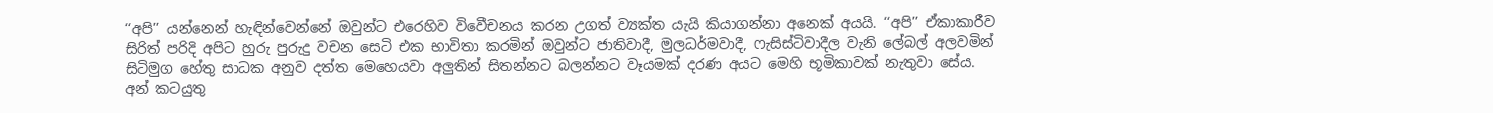‘‘අපි’’ යන්නෙන් හැඳින්වෙන්නේ ඔවුන්ට එරෙහිව විවෙීචනය කරන උගත් ව්‍යක්ත යැයි කියාගන්නා අනෙක් අයයි. ‘‘අපි’’ ඒකාකාරීව සිරිත් පරිදි අපිට හුරු පුරුදු වචන සෙටි එක භාවිතා කරමින් ඔවුන්ට ජාතිවාදී, මුලධර්මවාදී, ෆැසිස්ටිවාදීල වැනි ලේබල් අලවමින් සිටිමුග හේතු සාධක අනුව දත්ත මෙහෙයවා අලුතින් සිතන්නට බලන්නට වෑයමක් දරණ අයට මෙහි භූමිකාවක් නැතුවා සේය. අන් කටයුතු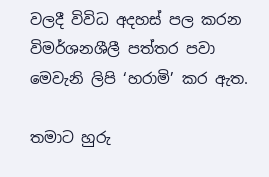වලදී විවිධ අදහස් පල කරන විමර්ශනශීලී පත්තර පවා මෙවැනි ලිපි ‘හරාමි’ කර ඇත.

තමාට හුරු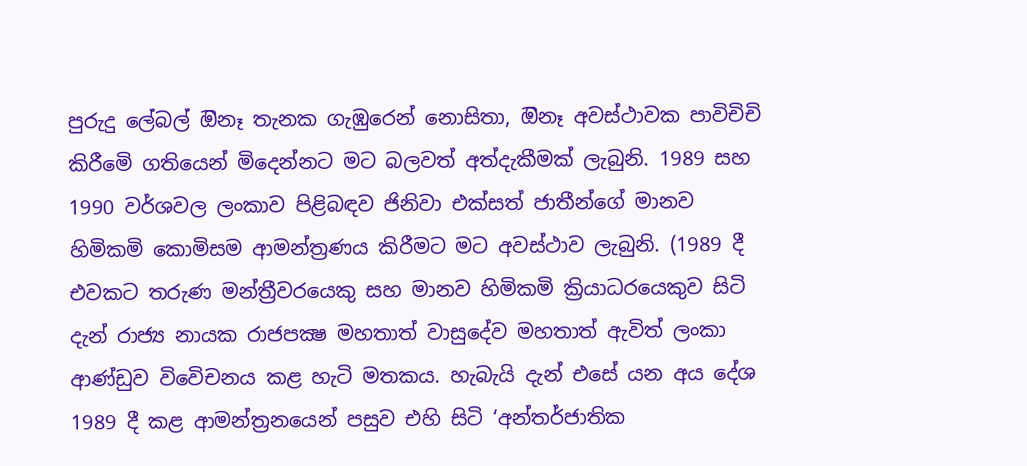පුරුදු ලේබල් ඔිනෑ තැනක ගැඹුරෙන් නොසිතා, ඔිනෑ අවස්ථාවක පාවිචිචි කිරීමෙි ගතියෙන් මිදෙන්නට මට බලවත් අත්දැකීමක් ලැබුනි. 1989 සහ 1990 වර්ශවල ලංකාව පිළිබඳව ජිනිවා එක්සත් ජාතීන්ගේ මානව හිමිකමි කොමිසම ආමන්ත්‍රණය කිරීමට මට අවස්ථාව ලැබුනි. (1989 දී එවකට තරුණ මන්ත්‍රීවරයෙකු සහ මානව හිමිකමි ක්‍රියාධරයෙකුව සිටි දැන් රාජ්‍ය නායක රාජපක්‍ෂ මහතාත් වාසුදේව මහතාත් ඇවිත් ලංකා ආණ්ඩුව විවෙිචනය කළ හැටි මතකය. හැබැයි දැන් එසේ යන අය දේශ  1989 දී කළ ආමන්ත්‍රනයෙන් පසුව එහි සිටි ‘අන්තර්ජාතික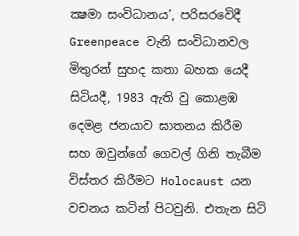ක්‍ෂමා සංවිධානය’, පරිසරවෙිදී Greenpeace වැනි සංවිධානවල මිතුරන් සුහද කතා බහක යෙදී සිටියදී, 1983 ඇති වු කොළඹ දෙමළ ජනයාව ඝාතනය කිරීම සහ ඔවුන්ගේ ගෙවල් ගිනි තැබීම විස්තර කිරීමට Holocaust යන වචනය කටින් පිටවුනි. එතැන සිටි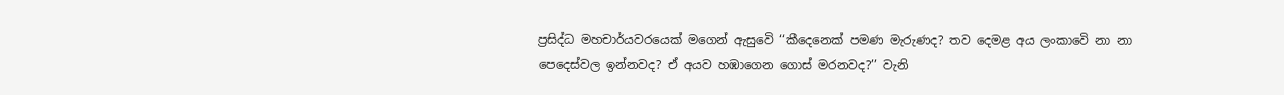ප්‍රසිද්ධ මහචාර්යවරයෙක් මගෙන් ඇසුවෙි ‘‘කීදෙනෙක් පමණ මැරුණද? තව දෙමළ අය ලංකාවෙි නා නා පෙදෙස්වල ඉන්නවද? ඒ අයව හඹාගෙන ගොස් මරනවද?’’ වැනි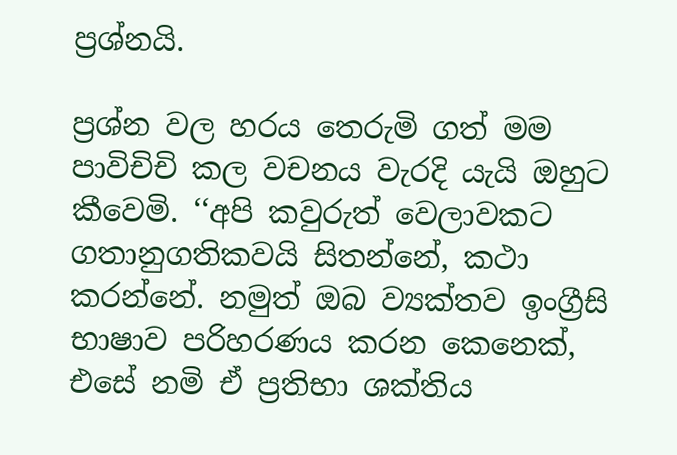ප්‍රශ්නයි.

ප්‍රශ්න වල හරය තෙරුමි ගත් මම පාවිචිචි කල වචනය වැරදි යැයි ඔහුට කීවෙමි. ‘‘අපි කවුරුත් වෙලාවකට ගතානුගතිකවයි සිතන්නේ, කථා කරන්නේ. නමුත් ඔබ ව්‍යක්තව ඉංග්‍රීසි භාෂාව පරිහරණය කරන කෙනෙක්, එසේ නමි ඒ ප්‍රතිභා ශක්තිය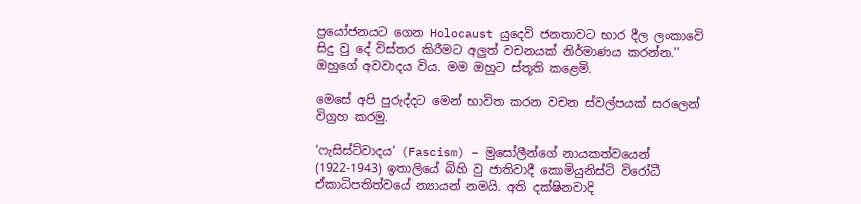ප්‍රයෝජනයට ගෙන Holocaust යුදෙවි ජනතාවට භාර දීල ලංකාවෙි සිදු වු දේ විස්තර කිරීමට අලුත් වචනයක් නිර්මාණය කරන්න.’’ ඔහුගේ අවවාදය විය. මම ඔහුට ස්තූති කළෙමි.

මෙසේ අපි පුරුද්දට මෙන් භාවිත කරන වචන ස්වල්පයක් සරලෙන් විග්‍රහ කරමු.

‘ෆැසිස්ට්වාදය’ (Fascism) – මුසෝලීන්ගේ නායකත්වයෙන් (1922-1943) ඉතාලියේ බිහි වු ජාතිවාදී කොමියුනිස්ටි විරෝධී ඒකාධිපතිත්වයේ න්‍යායන් නමයි. අති දක්ෂිනවාදි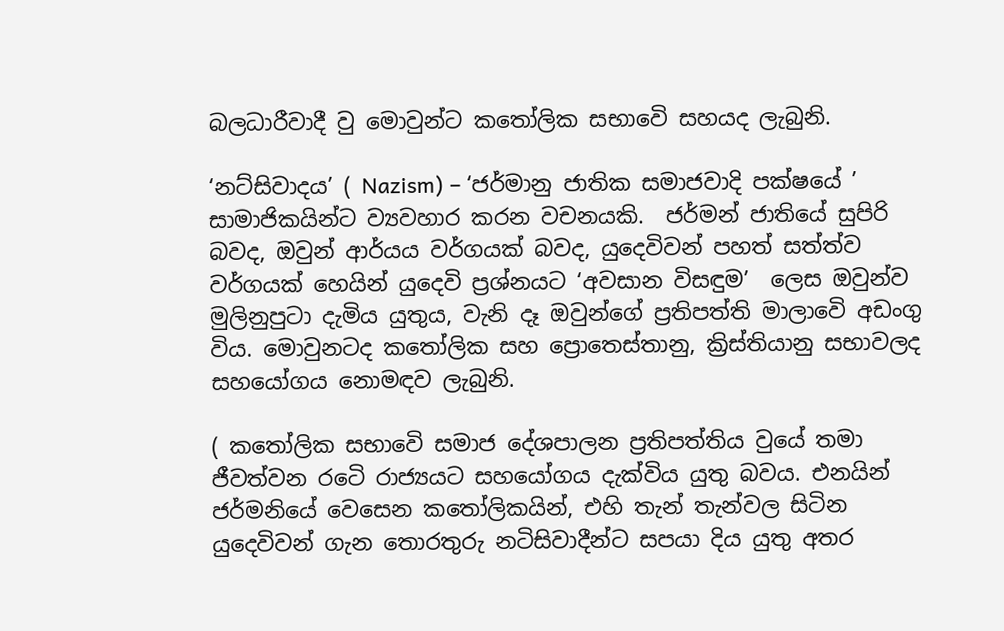බලධාරීවාදී වු මොවුන්ට කතෝලික සභාවෙි සහයද ලැබුනි.

‘නට්සිවාදය’ ( Nazism) – ‘ජර්මානු ජාතික සමාජවාදි පක්ෂයේ ’ සාමාජිකයින්ට ව්‍යවහාර කරන වචනයකි.  ජර්මන් ජාතියේ සුපිරි බවද, ඔවුන් ආර්යය වර්ගයක් බවද, යුදෙවිවන් පහත් සත්ත්ව වර්ගයක් හෙයින් යුදෙවි ප්‍රශ්නයට ‘අවසාන විසඳුම’  ලෙස ඔවුන්ව මුලිනුපුටා දැමිය යුතුය, වැනි දෑ ඔවුන්ගේ ප්‍රතිපත්ති මාලාවෙි අඩංගු විය. මොවුනටද කතෝලික සහ ප්‍රොතෙස්තානු, ක්‍රිස්තියානු සභාවලද සහයෝගය නොමඳව ලැබුනි.

( කතෝලික සභාවෙි සමාජ දේශපාලන ප්‍රතිපත්තිය වුයේ තමා ජීවත්වන රටෙි රාජ්‍යයට සහයෝගය දැක්විය යුතු බවය. එනයින් ජර්මනියේ වෙසෙන කතෝලිකයින්, එහි තැන් තැන්වල සිටින යුදෙවිවන් ගැන තොරතුරු නටිසිවාදීන්ට සපයා දිය යුතු අතර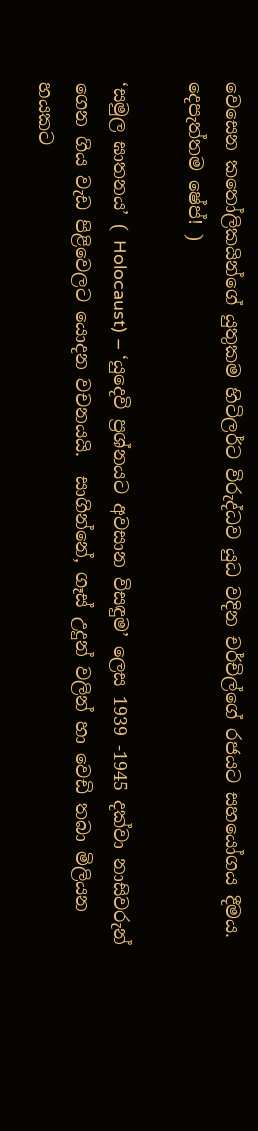වෙසෙන කතෝලිකයින්ගේ යුතුකම හිටිලර්ට විරුද්ධව යුධ වදින චර්චිල්ගේ රජයට සහයෝගය දීමය. දෙපැත්තම ෂේප්! )

‘සමුල ඝාතනය’ ( Holocaust) – ‘යුදෙවි ප්‍රශ්නයට අවසාන විසඳුම’ ලෙස 1939 -1945 දක්වා නාසිවරුන් ගෙන ගිය වැඩ පිළිවෙලට යොදන වචනයයි.  සාගින්නේ, ගෑස් උදුන් වලින් හා වෙඩි තබා මිලියන හයකට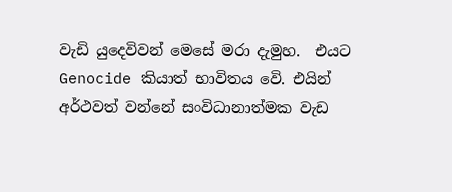වැඩි යුදෙවිවන් මෙසේ මරා දැමුහ.  එයට Genocide කියාත් භාවිතය වෙි. එයින් අර්ථවත් වන්නේ සංවිධානාත්මක වැඩ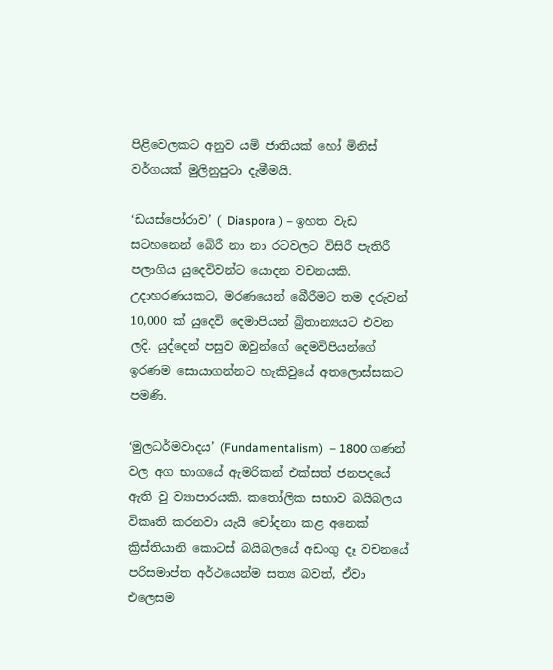පිළිවෙලකට අනුව යමි ජාතියක් හෝ මිනිස් වර්ගයක් මුලිනුපුටා දැමීමයි.

‘ඩයස්පෝරාව’ ( Diaspora ) – ඉහත වැඩ සටහනෙන් බෙිරී නා නා රටවලට විසිරී පැතිරී පලාගිය යුදෙවිවන්ට යොදන වචනයකි. උදාහරණයකට, මරණයෙන් බෙීරීමට තම දරුවන් 10,000 ක් යුදෙවි දෙමාපියන් බ්‍රිතාන්‍යයට එවන ලදි. යුද්දෙන් පසුව ඔවුන්ගේ දෙමවිපියන්ගේ ඉරණම සොයාගන්නට හැකිවුයේ අතලොස්සකට පමණි.

‘මුලධර්මවාදය’ (Fundamentalism)  – 1800 ගණන් වල අග භාගයේ ඇමරිකන් එක්සත් ජනපදයේ ඇති වු ව්‍යාපාරයකි. කතෝලික සභාව බයිබලය විකෘති කරනවා යැයි චෝදනා කළ අනෙක් ක්‍රිස්තියානි කොටස් බයිබලයේ අඩංගු දෑ වචනයේ පරිසමාප්ත අර්ථයෙන්ම සත්‍ය බවත්, ඒවා එලෙසම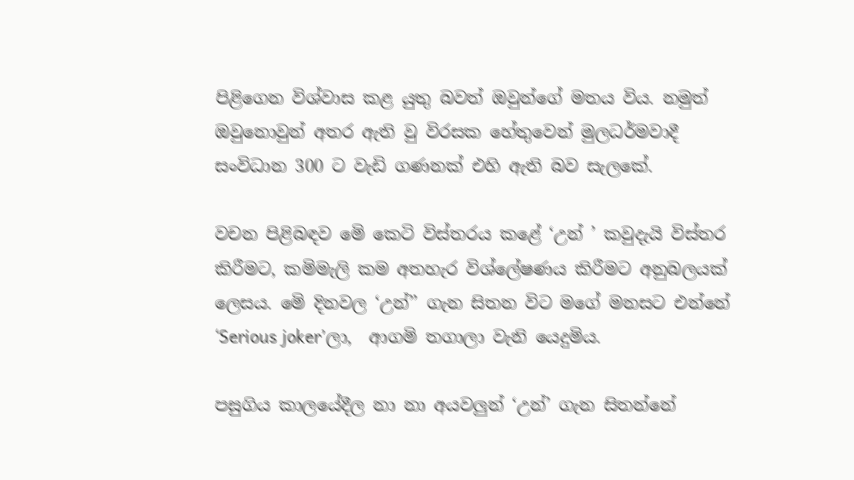පිළිගෙන විශ්වාස කළ යුතු බවත් ඔවුන්ගේ මතය විය. නමුත් ඔවුනොවුන් අතර ඇති වු විරසක හේතුවෙන් මුලධර්මවාදී සංවිධාන 300 ට වැඩි ගණනක් එහි ඇති බව සැලකේ.

වචන පිළිබඳව මෙි කෙටි විස්තරය කළේ ‘උන් ’ කවුදැයි විස්තර කිරීමට, කමිමැලි කම අතහැර විශ්ලේෂණය කිරීමට අනුබලයක් ලෙසය. මෙි දිනවල ‘උන්’’ ගැන සිතන විට මගේ මනසට එන්නේ ‘Serious joker’ලා,  ආගමි තගාලා වැනි යෙදුමිය.

පසුගිය කාලයේදීල නා නා අයවලුන් ‘උන්’ ගැන සිතන්නේ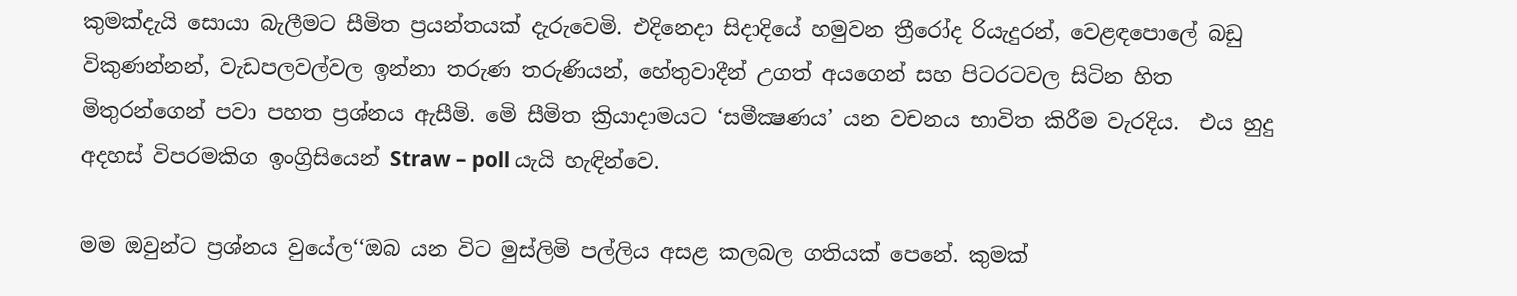කුමක්දැයි සොයා බැලීමට සීමිත ප්‍රයන්තයක් දැරුවෙමි. එදිනෙදා සිදාදියේ හමුවන ත්‍රීරෝද රියැදුරන්, වෙළඳපොලේ බඩු විකුණන්නන්, වැඩපලවල්වල ඉන්නා තරුණ තරුණියන්, හේතුවාදීන් උගත් අයගෙන් සහ පිටරටවල සිටින හිත මිතුරන්ගෙන් පවා පහත ප්‍රශ්නය ඇසීමි. මෙි සීමිත ක්‍රියාදාමයට ‘සමීක්‍ෂණය’ යන වචනය භාවිත කිරීම වැරදිය.  එය හුදු අදහස් විපරමකිග ඉංග්‍රිසියෙන් Straw – poll යැයි හැඳින්වෙ.

මම ඔවුන්ට ප්‍රශ්නය වුයේල‘‘ඔබ යන විට මුස්ලිමි පල්ලිය අසළ කලබල ගතියක් පෙනේ. කුමක්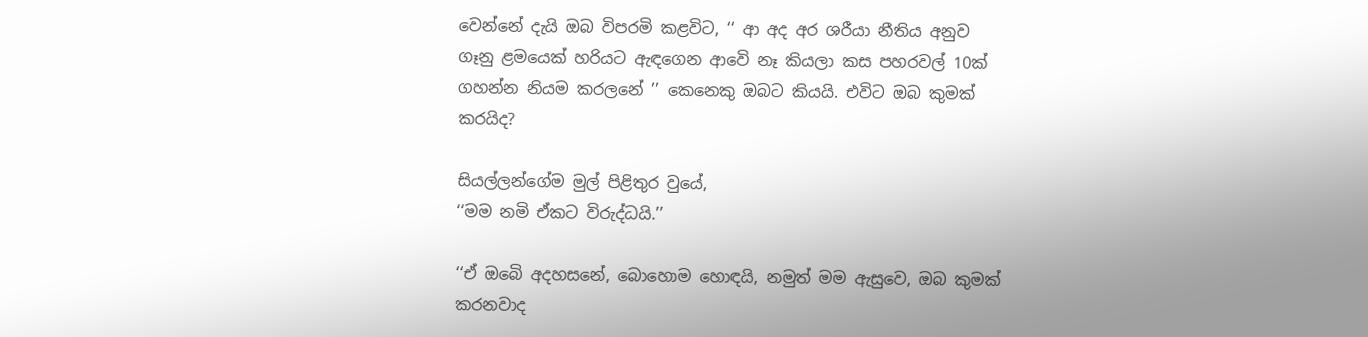වෙන්නේ දැයි ඔබ විපරමි කළවිට, ‘‘ ආ අද අර ශරීයා නීතිය අනුව ගෑනු ළමයෙක් හරියට ඇඳගෙන ආවෙි නෑ කියලා කස පහරවල් 10ක් ගහන්න නියම කරලනේ ’’ කෙනෙකු ඔබට කියයි. එවිට ඔබ කුමක් කරයිද?

සියල්ලන්ගේම මුල් පිළිතුර වුයේ,
‘‘මම නමි ඒකට විරුද්ධයි.’’

‘‘ඒ ඔබෙි අදහසනේ, බොහොම හොඳයි, නමුත් මම ඇසුවෙ, ඔබ කුමක් කරනවාද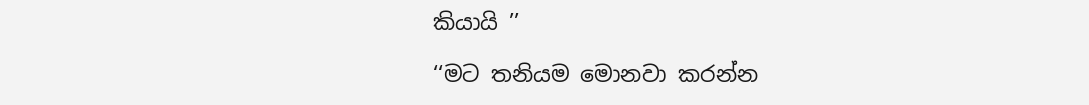කියායි ’’

‘‘මට තනියම මොනවා කරන්න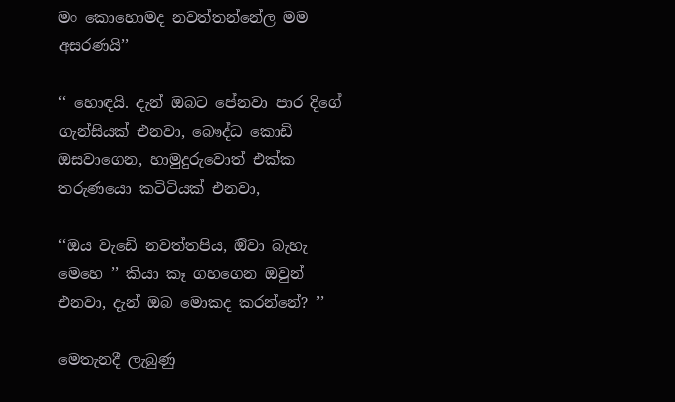මං කොහොමද නවත්තන්නේල මම අසරණයි’’

‘‘ හොඳයි. දැන් ඔබට පේනවා පාර දිගේ ගැන්සියක් එනවා, බෞද්ධ කොඩි ඔසවාගෙන, හාමුදුරුවොත් එක්ක තරුණයො කටිටියක් එනවා,

‘‘ඔය වැඩෙි නවත්තපිය, ඔිවා බැහැ මෙහෙ ’’ කියා කෑ ගහගෙන ඔවුන් එනවා, දැන් ඔබ මොකද කරන්නේ? ’’

මෙතැනදී ලැබුණු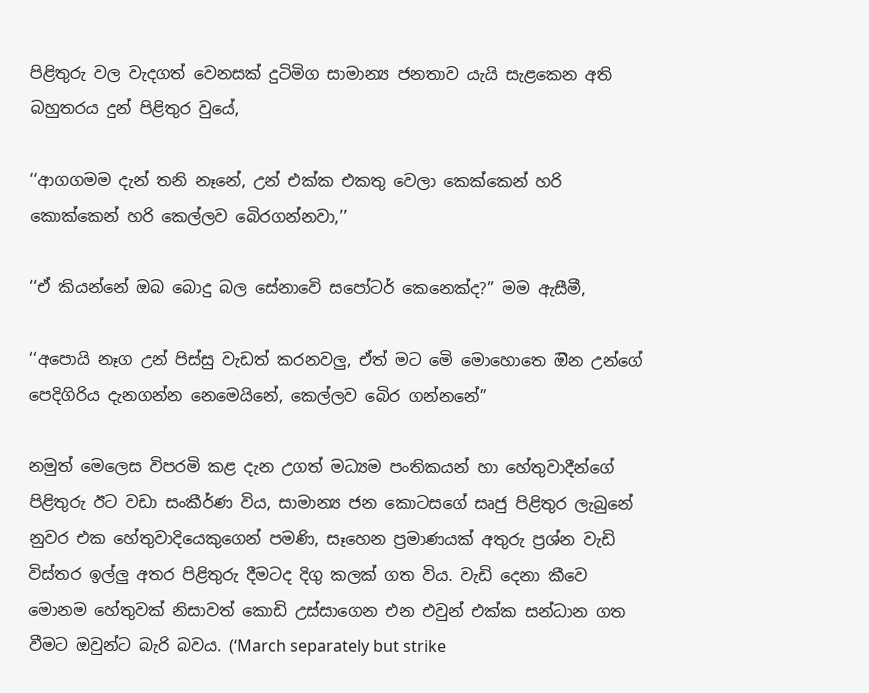පිළිතුරු වල වැදගත් වෙනසක් දුටිමිග සාමාන්‍ය ජනතාව යැයි සැළකෙන අති බහුතරය දුන් පිළිතුර වුයේ,

‘‘ආගගමම දැන් තනි නෑනේ, උන් එක්ක එකතු වෙලා කෙක්කෙන් හරි කොක්කෙන් හරි කෙල්ලව බෙිරගන්නවා,’’

‘‘ඒ කියන්නේ ඔබ බොදු බල සේනාවෙි සපෝටර් කෙනෙක්ද?’’ මම ඇසීමී,

‘‘අපොයි නෑග උන් පිස්සු වැඩත් කරනවලු, ඒත් මට මෙි මොහොතෙ ඔින උන්ගේ පෙදිගිරිය දැනගන්න නෙමෙයිනේ, කෙල්ලව බෙිර ගන්නනේ’’

නමුත් මෙලෙස විපරමි කළ දැන උගත් මධ්‍යම පංතිකයන් හා හේතුවාදීන්ගේ පිළිතුරු ඊට වඩා සංකීර්ණ විය, සාමාන්‍ය ජන කොටසගේ සෘජු පිළිතුර ලැබුනේ නුවර එක හේතුවාදියෙකුගෙන් පමණි, සෑහෙන ප්‍රමාණයක් අතුරු ප්‍රශ්න වැඩි විස්තර ඉල්ලු අතර පිළිතුරු දීමටද දිගු කලක් ගත විය. වැඩි දෙනා කීවෙ මොනම හේතුවක් නිසාවත් කොඩි උස්සාගෙන එන එවුන් එක්ක සන්ධාන ගත වීමට ඔවුන්ට බැරි බවය. (‘March separately but strike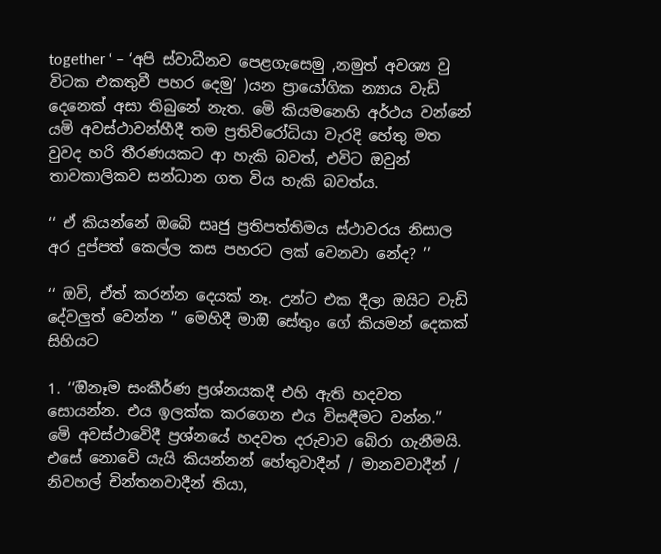together ‘ – ‘අපි ස්වාධීනව පෙළගැසෙමු ,නමුත් අවශ්‍ය වු විටක එකතුවී පහර දෙමු’ )යන ප්‍රායෝගික න්‍යාය වැඩි දෙනෙක් අසා තිබුනේ නැත. මෙි කියමනෙහි අර්ථය වන්නේ යමි අවස්ථාවන්හීදී තම ප්‍රතිවිරෝධියා වැරදි හේතු මත වුවද හරි තීරණයකට ආ හැකි බවත්, එවිට ඔවුන් තාවකාලිකව සන්ධාන ගත විය හැකි බවත්ය.

‘‘ ඒ කියන්නේ ඔබෙි සෘජු ප්‍රතිපත්තිමය ස්ථාවරය නිසාල අර දුප්පත් කෙල්ල කස පහරට ලක් වෙනවා නේද? ’’

‘‘ ඔවි, ඒත් කරන්න දෙයක් නෑ. උන්ට එක දීලා ඔයිට වැඩි දේවලුත් වෙන්න ’’ මෙහිදී මාඔි සේතුං ගේ කියමන් දෙකක් සිහියට

1. ‘‘ඔිනෑම සංකීර්ණ ප්‍රශ්නයකදී එහි ඇති හදවත සොයන්න. එය ඉලක්ක කරගෙන එය විසඳීමට වන්න.’’ මෙි අවස්ථාවෙිදී ප්‍රශ්නයේ හදවත දරුවාව බෙිරා ගැනීමයි. එසේ නොවෙි යැයි කියන්නන් හේතුවාදීන් / මානවවාදීන් / නිවහල් චින්තනවාදීන් තියා,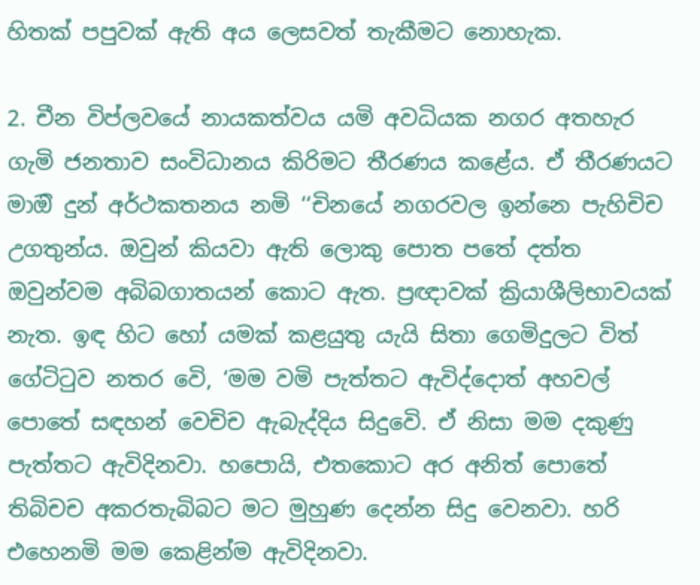හිතක් පපුවක් ඇති අය ලෙසවත් තැකීමට නොහැක.

2. චීන විප්ලවයේ නායකත්වය යමි අවධියක නගර අතහැර ගැමි ජනතාව සංවිධානය කිරිමට තීරණය කළේය. ඒ තීරණයට මාඔි දුන් අර්ථකතනය නමි ‘‘චිනයේ නගරවල ඉන්නෙ පැහිචිච උගතුන්ය. ඔවුන් කියවා ඇති ලොකු පොත පතේ දත්ත ඔවුන්වම අබිබගාතයන් කොට ඇත. ප්‍රඥාවක් ක්‍රියාශීලිභාවයක් නැත. ඉඳ හිට හෝ යමක් කළයුතු යැයි සිතා ගෙමිදුලට විත් ගේටිටුව නතර වෙි, ‘මම වමි පැත්තට ඇවිද්දොත් අහවල් පොතේ සඳහන් වෙචිච ඇබැද්දිය සිදුවෙි. ඒ නිසා මම දකුණු පැත්තට ඇවිදිනවා. හපොයි, එතකොට අර අනිත් පොතේ තිබිචච අකරතැබිබට මට මුහුණ දෙන්න සිදු වෙනවා. හරි එහෙනමි මම කෙළින්ම ඇවිදිනවා.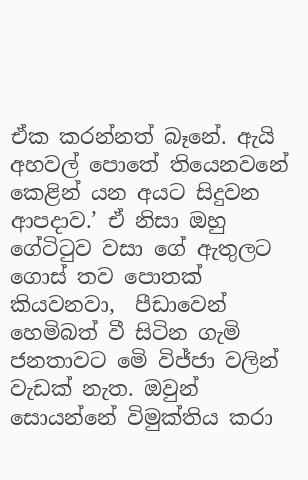ඒක කරන්නත් බෑනේ. ඇයි අහවල් පොතේ තියෙනවනේ කෙළින් යන අයට සිදුවන ආපදාව.’ ඒ නිසා ඔහු ගේටිටුව වසා ගේ ඇතුලට ගොස් තව පොතක් කියවනවා,  පීඩාවෙන් හෙමිබත් වී සිටින ගැමි ජනතාවට මෙි විජ්ජා වලින් වැඩක් නැත. ඔවුන් සොයන්නේ විමුක්තිය කරා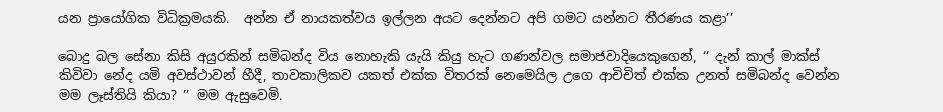යන ප්‍රායෝගික විධික්‍රමයකි.  අන්න ඒ නායකත්වය ඉල්ලන අයට දෙන්නට අපි ගමට යන්නට තීරණය කළා’’

බොදු බල සේනා කිසි අයුරකින් සමිබන්ද විය නොහැකි යැයි කියු හැට ගණන්වල සමාජවාදියෙකුගෙන්, ‘‘ දැන් කාල් මාක්ස් කිවිවා නේද යමි අවස්ථාවන් හීදී, තාවකාලිකව යකත් එක්ක විතරක් නෙමෙයිල උගෙ ආචිචිත් එක්ක උනත් සමිබන්ද වෙන්න මම ලෑස්තියි කියා? ’’ මම ඇසුවෙමි.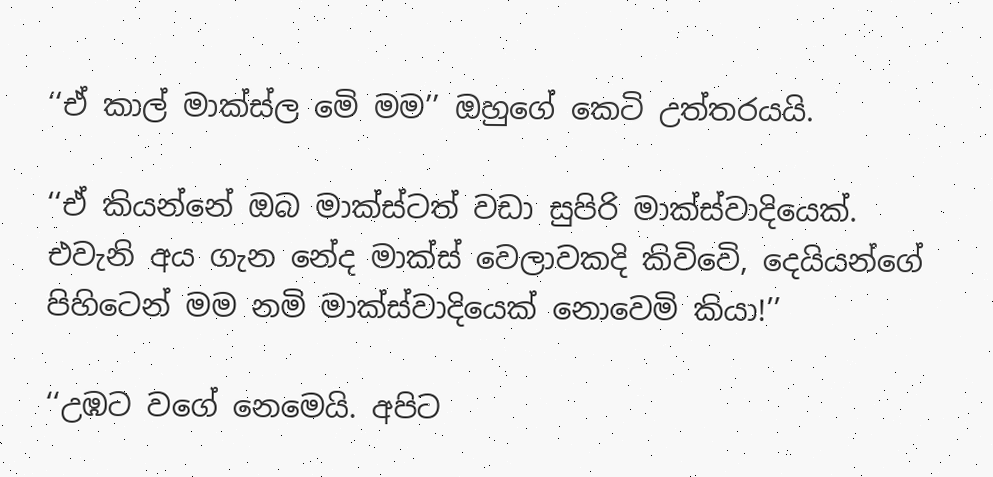‘‘ඒ කාල් මාක්ස්ල මෙි මම’’ ඔහුගේ කෙටි උත්තරයයි.

‘‘ඒ කියන්නේ ඔබ මාක්ස්ටත් වඩා සුපිරි මාක්ස්වාදියෙක්. එවැනි අය ගැන නේද මාක්ස් වෙලාවකදි කිවිවෙි, දෙයියන්ගේ පිහිටෙන් මම නමි මාක්ස්වාදියෙක් නොවෙමි කියා!’’

‘‘උඹට වගේ නෙමෙයි. අපිට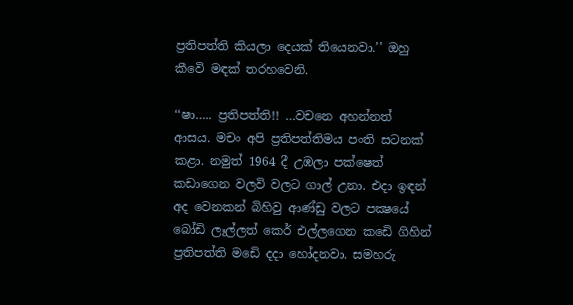ප්‍රතිපත්ති කියලා දෙයක් තියෙනවා.’’ ඔහු කීවෙි මඳක් තරහවෙනි.

‘‘ෂා….. ප්‍රතිපත්ති!! …වචනෙ අහන්නත් ආසය. මචං අපි ප්‍රතිපත්තිමය පංති සටනක් කළා. නමුත් 1964 දී උඹලා පක්ෂෙත් කඩාගෙන වලවි වලට ගාල් උනා. එදා ඉඳන් අද වෙනකන් බිහිවු ආණ්ඩු වලට පක්‍ෂයේ බෝඩි ලෑල්ලත් කෙර් එල්ලගෙන කඩෙි ගිහින් ප්‍රතිපත්ති මඩෙි දදා හෝදනවා. සමහරු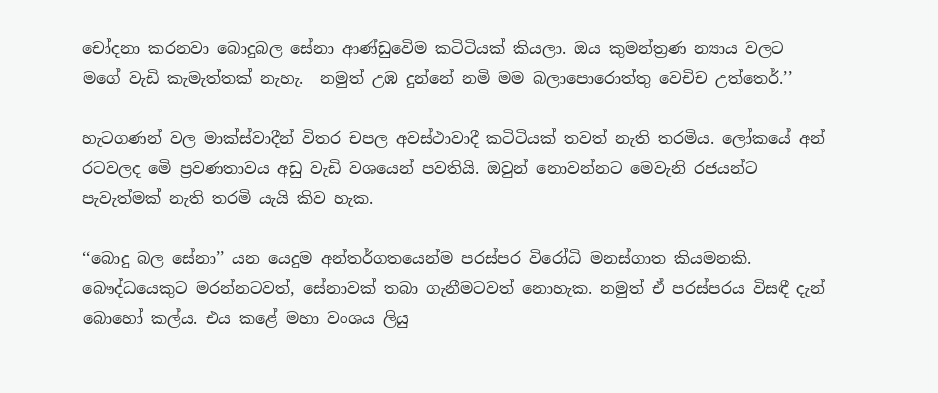චෝදනා කරනවා බොදුබල සේනා ආණ්ඩුවෙිම කටිටියක් කියලා. ඔය කුමන්ත්‍රණ න්‍යාය වලට මගේ වැඩි කැමැත්තක් නැහැ.  නමුත් උඹ දුන්නේ නමි මම බලාපොරොත්තු වෙචිච උත්තෙර්.’’

හැටගණන් වල මාක්ස්වාදීන් විතර චපල අවස්ථාවාදී කටිටියක් තවත් නැති තරමිය. ලෝකයේ අන් රටවලද මෙි ප්‍රවණතාවය අඩු වැඩි වශයෙන් පවතියි. ඔවුන් නොවන්නට මෙවැනි රජයන්ට පැවැත්මක් නැති තරමි යැයි කිව හැක.

‘‘බොදු බල සේනා’’ යන යෙදුම අන්තර්ගතයෙන්ම පරස්පර විරෝධි මනස්ගාත කියමනකි. බෞද්ධයෙකුට මරන්නටවත්, සේනාවක් තබා ගැනීමටවත් නොහැක. නමුත් ඒ පරස්පරය විසඳී දැන් බොහෝ කල්ය. එය කළේ මහා වංශය ලියු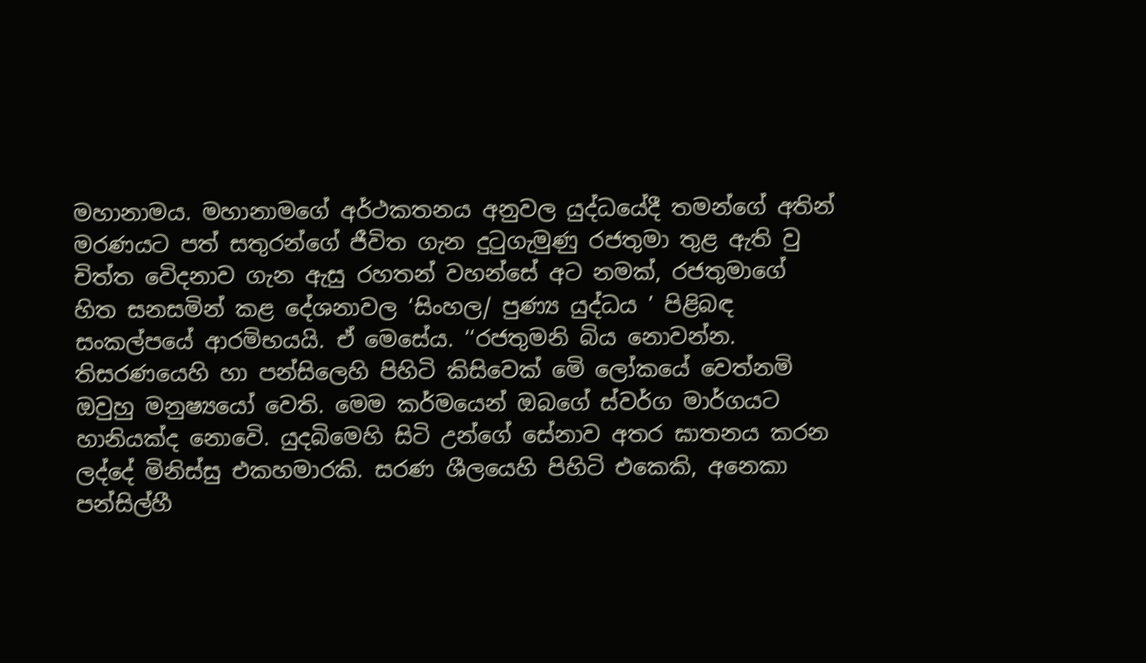මහානාමය. මහානාමගේ අර්ථකතනය අනුවල යුද්ධයේදී තමන්ගේ අතින් මරණයට පත් සතුරන්ගේ ජීවිත ගැන දුටුගැමුණු රජතුමා තුළ ඇති වු චිත්ත වෙිදනාව ගැන ඇසු රහතන් වහන්සේ අට නමක්, රජතුමාගේ හිත සනසමින් කළ දේශනාවල ‘සිංහල/ පුණ්‍ය යුද්ධය ’ පිළිබඳ සංකල්පයේ ආරමිභයයි. ඒ මෙසේය. ‘‘රජතුමනි බිය නොවන්න. තිසරණයෙහි හා පන්සිලෙහි පිහිටි කිසිවෙක් මෙි ලෝකයේ වෙත්නමි ඔවුහු මනුෂ්‍යයෝ වෙති. මෙම කර්මයෙන් ඔබගේ ස්වර්ග මාර්ගයට හානියක්ද නොවෙි. යුදබිමෙහි සිටි උන්ගේ සේනාව අතර ඝාතනය කරන ලද්දේ මිනිස්සු එකහමාරකි. සරණ ශීලයෙහි පිහිටි එකෙකි, අනෙකා පන්සිල්හී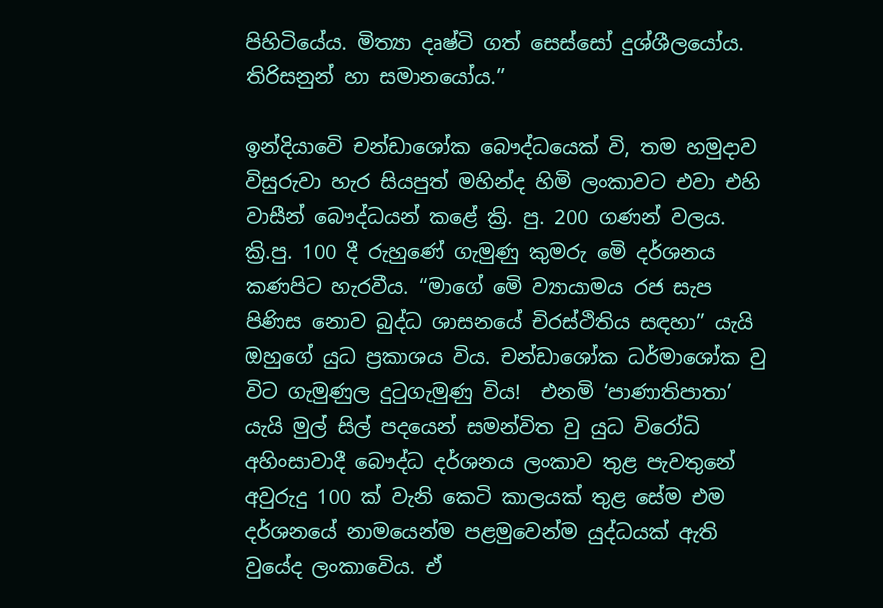පිහිටියේය. මිත්‍යා දෘෂ්ටි ගත් සෙස්සෝ දුශ්ශීලයෝය. තිරිසනුන් හා සමානයෝය.’’

ඉන්දියාවෙි චන්ඩාශෝක බෞද්ධයෙක් වි, තම හමුදාව විසුරුවා හැර සියපුත් මහින්ද හිමි ලංකාවට එවා එහි වාසීන් බෞද්ධයන් කළේ ක්‍රි. පු. 200 ගණන් වලය. ක්‍රි.පු. 100 දී රුහුණේ ගැමුණු කුමරු මෙි දර්ශනය කණපිට හැරවීය. ‘‘මාගේ මෙි ව්‍යායාමය රජ සැප පිණිස නොව බුද්ධ ශාසනයේ චිරස්ථිතිය සඳහා’’ යැයි ඔහුගේ යුධ ප්‍රකාශය විය. චන්ඩාශෝක ධර්මාශෝක වු විට ගැමුණුල දුටුගැමුණු විය!  එනමි ‘පාණාතිපාතා’ යැයි මුල් සිල් පදයෙන් සමන්විත වු යුධ විරෝධි අහිංසාවාදී බෞද්ධ දර්ශනය ලංකාව තුළ පැවතුනේ අවුරුදු 100 ක් වැනි කෙටි කාලයක් තුළ සේම එම දර්ශනයේ නාමයෙන්ම පළමුවෙන්ම යුද්ධයක් ඇති වුයේද ලංකාවෙිය. ඒ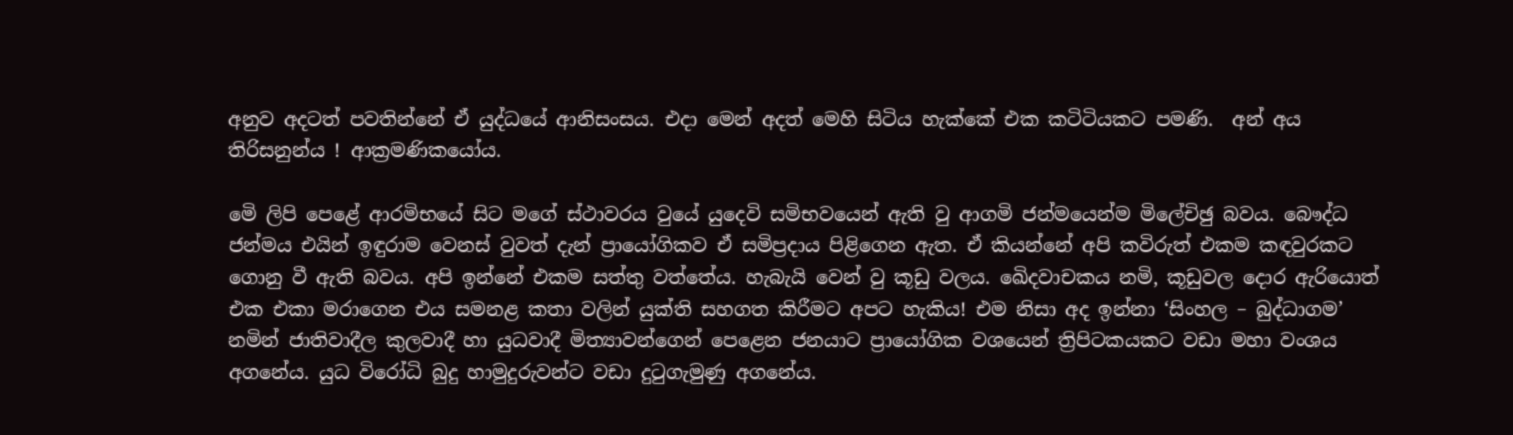අනුව අදටත් පවතින්නේ ඒ යුද්ධයේ ආනිසංසය. එදා මෙන් අදත් මෙහි සිටිය හැක්කේ එක කටිටියකට පමණි.  අන් අය තිරිසනුන්ය ! ආක්‍රමණිකයෝය.

මෙි ලිපි පෙළේ ආරමිභයේ සිට මගේ ස්ථාවරය වුයේ යුදෙවි සමිභවයෙන් ඇති වු ආගමි ජන්මයෙන්ම මිලේචිඡු බවය. බෞද්ධ ජන්මය එයින් ඉඳුරාම වෙනස් වුවත් දැන් ප්‍රායෝගිකව ඒ සමිප්‍රදාය පිළිගෙන ඇත. ඒ කියන්නේ අපි කවිරුත් එකම කඳවුරකට ගොනු වී ඇති බවය. අපි ඉන්නේ එකම සත්තු වත්තේය. හැබැයි වෙන් වු කූඩු වලය. ඛෙිදවාචකය නමි, කූඩුවල දොර ඇරියොත් එක එකා මරාගෙන එය සමනළ කතා වලින් යුක්ති සහගත කිරීමට අපට හැකිය! එම නිසා අද ඉන්නා ‘සිංහල – බුද්ධාගම’ නමින් ජාතිවාදීල කුලවාදී හා යුධවාදී මිත්‍යාවන්ගෙන් පෙළෙන ජනයාට ප්‍රායෝගික වශයෙන් ත්‍රිපිටකයකට වඩා මහා වංශය අගනේය. යුධ විරෝධි බුදු හාමුදුරුවන්ට වඩා දුටුගැමුණු අගනේය.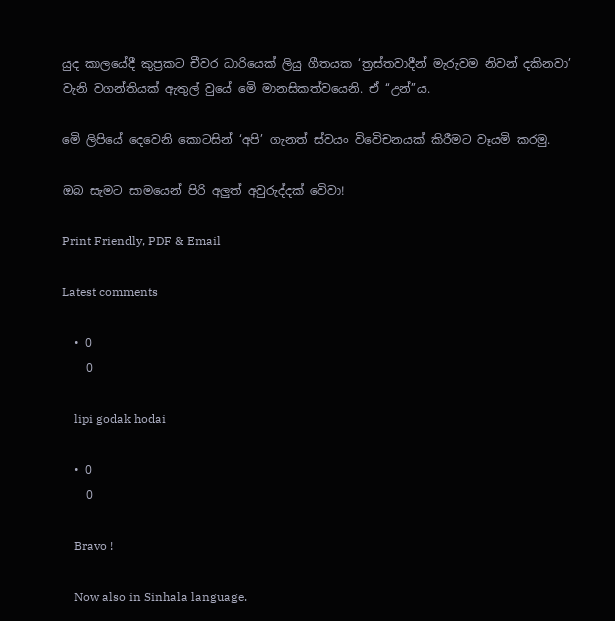යුද කාලයේදී කුප්‍රකට චීවර ධාරියෙක් ලියු ගීතයක ‘ත්‍රස්තවාදීන් මැරුවම නිවන් දකිනවා’ වැනි වගන්තියක් ඇතුල් වුයේ මෙි මානසිකත්වයෙනි. ඒ ‘‘උන්’’ය.

මෙි ලිපියේ දෙවෙනි කොටසින් ‘අපි’ ගැනත් ස්වයං විවෙිචනයක් කිරීමට වෑයමි කරමු.

ඔබ සැමට සාමයෙන් පිරි අලුත් අවුරුද්දක් වෙිවා!

Print Friendly, PDF & Email

Latest comments

  • 0
    0

    lipi godak hodai

  • 0
    0

    Bravo !

    Now also in Sinhala language.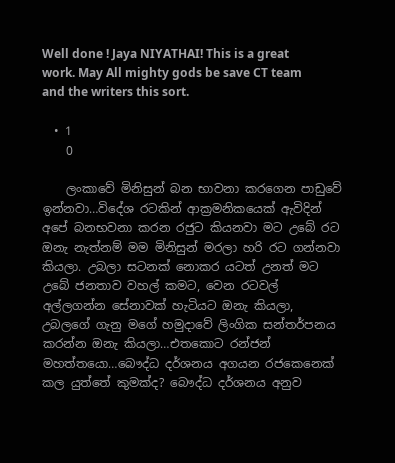Well done ! Jaya NIYATHAI! This is a great work. May All mighty gods be save CT team and the writers this sort.

  • 1
    0

    ලංකාවේ මිනිසුන් බන භාවනා කරගෙන පාඩුවේ ඉන්නවා…විදේශ රටකින් ආක්‍රමනිකයෙක් ඇවිදින් අපේ බනභවනා කරන රජුට කියනවා මට උබේ රට ඔනැ නැත්නම් මම මිනිසුන් මරලා හරි රට ගන්නවා කියලා. උබලා සටනක් නොකර යටත් උනත් මට උබේ ජනතාව වහල් කමට, වෙන රටවල් අල්ලගන්න සේනාවක් හැටියට ඔනැ කියලා, උබලගේ ගැනු මගේ හමුදාවේ ලිංගික සන්තර්පනය කරන්න ඔනැ කියලා…එතකොට රන්ජන් මහත්තයො…බෞද්ධ දර්ශනය අගයන රජකෙනෙක් කල යුත්තේ කුමක්ද? බෞද්ධ දර්ශනය අනුව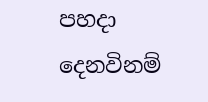පහදා දෙනවිනම්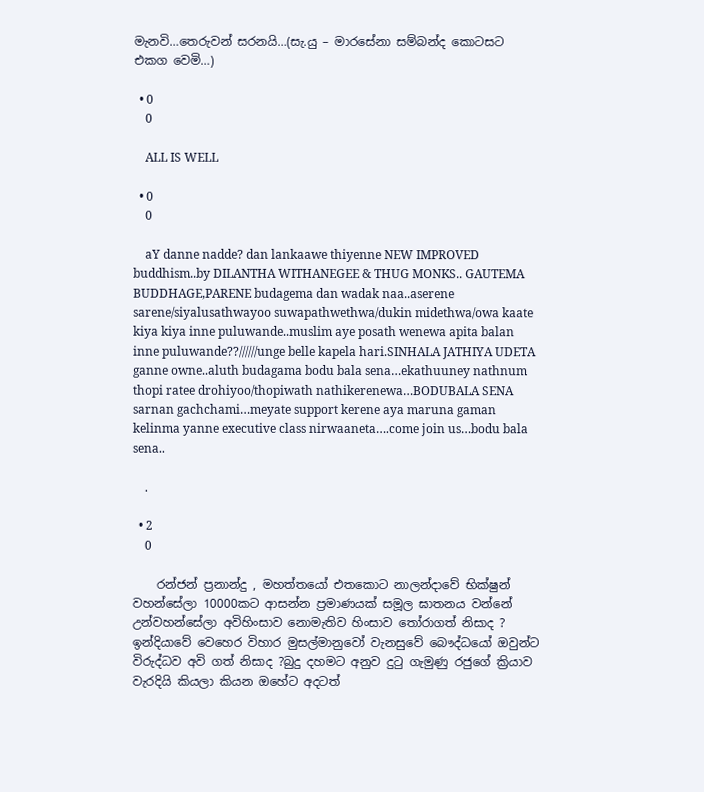මැනවි…තෙරුවන් සරනයි…(සැ.යු – මාරසේනා සම්බන්ද කොටසට එකග වෙමි…)

  • 0
    0

    ALL IS WELL

  • 0
    0

    aY danne nadde? dan lankaawe thiyenne NEW IMPROVED buddhism..by DILANTHA WITHANEGEE & THUG MONKS.. GAUTEMA BUDDHAGE,PARENE budagema dan wadak naa..aserene sarene/siyalusathwayoo suwapathwethwa/dukin midethwa/owa kaate kiya kiya inne puluwande..muslim aye posath wenewa apita balan inne puluwande??//////unge belle kapela hari.SINHALA JATHIYA UDETA ganne owne..aluth budagama bodu bala sena…ekathuuney nathnum thopi ratee drohiyoo/thopiwath nathikerenewa…BODUBALA SENA sarnan gachchami…meyate support kerene aya maruna gaman kelinma yanne executive class nirwaaneta….come join us…bodu bala sena..

    .

  • 2
    0

    රන්ජන් ප්‍රනාන්දු , මහත්තයෝ එතකොට නාලන්දාවේ භික්ෂුන් වහන්සේලා 10000කට ආසන්න ප්‍රමාණයක් සමූල ඝාතනය වන්නේ උන්වහන්සේලා අවිහිංසාව නොමැතිව හිංසාව තෝරාගත් නිසාද ? ඉන්දියාවේ වෙහෙර විහාර මුසල්මානුවෝ වැනසුවේ බෞද්ධයෝ ඔවුන්ට විරුද්ධව අවි ගත් නිසාද ?බුදු දහමට අනුව දුටු ගැමුණු රජුගේ ක්‍රියාව වැරදියි කියලා කියන ඔහේට අදටත්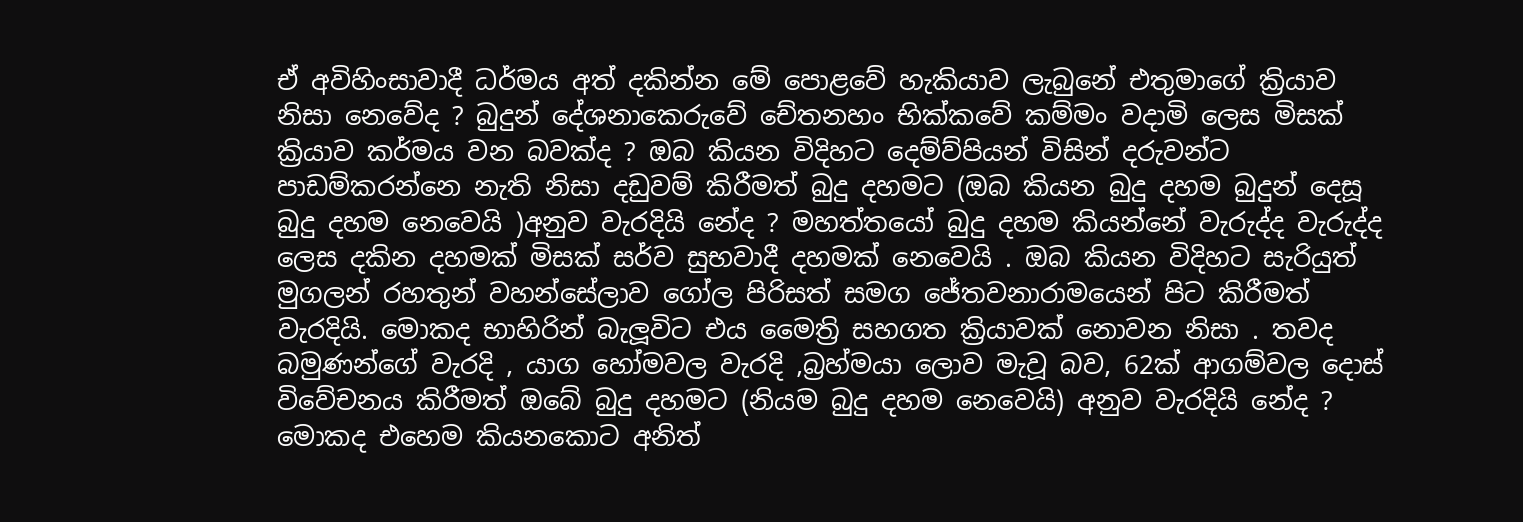ඒ අවිහිංසාවාදී ධර්මය අත් දකින්න මේ පොළවේ හැකියාව ලැබුනේ එතුමාගේ ක්‍රියාව නිසා නෙවේද ? බුදුන් දේශනාකෙරුවේ චේතනහං භික්කවේ කම්මං වදාමි ලෙස මිසක් ක්‍රියාව කර්මය වන බවක්ද ? ඔබ කියන විදිහට දෙම්ව්පියන් විසින් දරුවන්ට පාඩම්කරන්නෙ නැති නිසා දඩුවම් කිරීමත් බුදු දහමට (ඔබ කියන බුදු දහම බුදුන් දෙසූ බුදු දහම නෙවෙයි )අනුව වැරදියි නේද ? මහත්තයෝ බුදු දහම කියන්නේ වැරුද්ද වැරුද්ද ලෙස දකින දහමක් මිසක් සර්ව සුභවාදී දහමක් නෙවෙයි . ඔබ කියන විදිහට සැරියුත් මුගලන් රහතුන් වහන්සේලාව ගෝල පිරිසත් සමග ජේතවනාරාමයෙන් පිට කිරීමත් වැරදියි. මොකද භාහිරින් බැලූවිට එය මෛත්‍රි සහගත ක්‍රියාවක් නොවන නිසා . තවද බමුණන්ගේ වැරදි , යාග හෝමවල වැරදි ,බ්‍රහ්මයා ලොව මැවූ බව, 62ක් ආගම්වල දොස් විවේචනය කිරීමත් ඔබේ බුදු දහමට (නියම බුදු දහම නෙවෙයි) අනුව වැරදියි නේද ? මොකද එහෙම කියනකොට අනිත්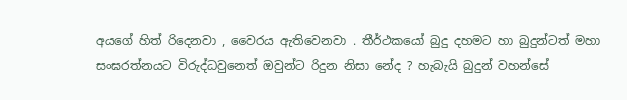අයගේ හිත් රිදෙනවා , වෛරය ඇතිවෙනවා . තීර්ථකයෝ බුදු දහමට හා බුදුන්ටත් මහා සංඝරත්නයට විරුද්ධවුනෙත් ඔවුන්ට රිදුන නිසා නේද ? හැබැයි බුදුන් වහන්සේ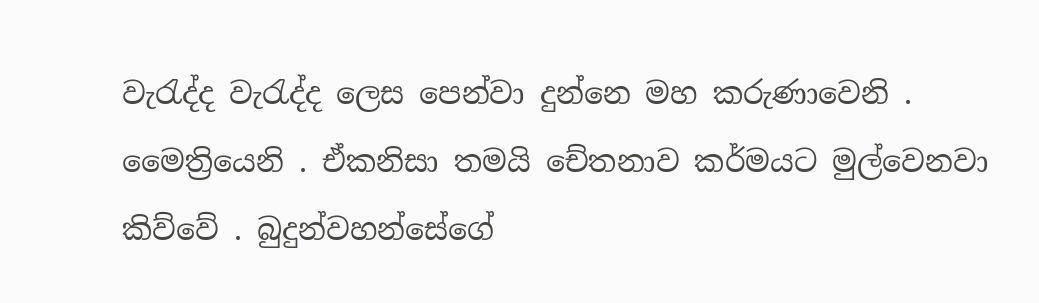වැරැද්ද වැරැද්ද ලෙස පෙන්වා දුන්නෙ මහ කරුණාවෙනි . මෛත්‍රියෙනි . ඒකනිසා තමයි චේතනාව කර්මයට මුල්වෙනවා කිව්වේ . බුදුන්වහන්සේගේ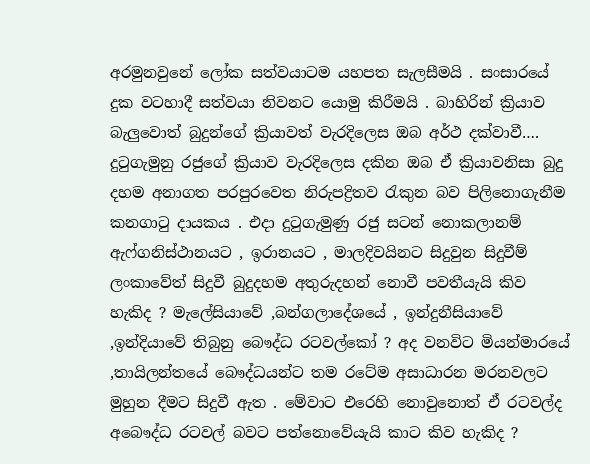අරමුනවුනේ ලෝක සත්වයාටම යහපත සැලසීමයි . සංසාරයේ දුක වටහාදී සත්වයා නිවනට යොමු කිරීමයි . බාහිරින් ක්‍රියාව බැලුවොත් බුදුන්ගේ ක්‍රියාවත් වැරදිලෙස ඔබ අර්ථ දක්වාවී…. දුටුගැමුනු රජුගේ ක්‍රියාව වැරදිලෙස දකින ඔබ ඒ ක්‍රියාවනිසා බුදු දහම අනාගත පරපුරවෙත නිරුපද්‍රිතව රැකුන බව පිලිනොගැනීම කනගාටු දායකය . එදා දුටුගැමුණු රජු සටන් නොකලානම් ඇෆ්ගනිස්ථානයට , ඉරානයට , මාලදිවයිනට සිදුවුන සිදුවීම් ලංකාවේත් සිදුවී බුදුදහම අතුරුදහන් නොවී පවතීයැයි කිව හැකිද ? මැලේසියාවේ ,බන්ගලාදේශයේ , ඉන්දුනීසියාවේ ,ඉන්දියාවේ තිබුනු බෞද්ධ රටවල්කෝ ? අද වනවිට මියන්මාරයේ ,තායිලන්තයේ බෞද්ධයන්ට තම රටේම අසාධාරන මරනවලට මුහුන දීමට සිදුවී ඇත . මේවාට එරෙහි නොවුනොත් ඒ රටවල්ද අබෞද්ධ රටවල් බවට පත්නොවේයැයි කාට කිව හැකිද ?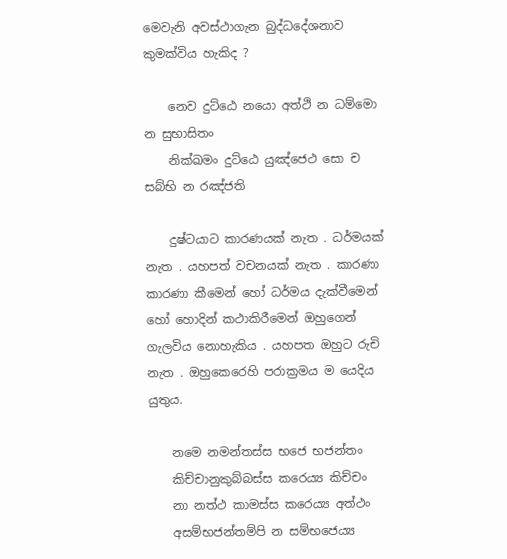මෙවැනි අවස්ථාගැන බුද්ධදේශනාව කුමක්විය හැකිද ?

    නෙව දුට්ඨෙ නයො අත්ථි න ධම්මො න සුභාසිතං
    නික්ඛමං දුට්ඨෙ යුඤ්ජෙථ සො ච සබ්භි න රඤ්ජති

    දුෂ්ටයාට කාරණයක් නැත . ධර්මයක් නැත . යහපත් වචනයක් නැත . කාරණා කාරණා කීමෙන් හෝ ධර්මය දැක්වීමෙන් හෝ හොදින් කථාකිරීමෙන් ඔහුගෙන් ගැලවිය නොහැකිය . යහපත ඔහුට රුචි නැත . ඔහුකෙරෙහි පරාක්‍රමය ම යෙදිය යුතුය.

    නමෙ නමන්තස්ස භජෙ භජන්තං
    කිච්චානුකුබ්බස්ස කරෙය්‍ය කිච්චං
    නා නත්ථ කාමස්ස කරෙය්‍ය අත්ථං
    අසම්භජන්තම්පි න සම්භජෙය්‍ය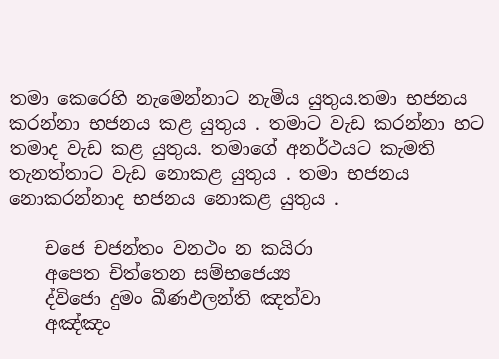තමා කෙරෙහි නැමෙන්නාට නැමිය යුතුය.තමා භජනය කරන්නා භජනය කළ යුතුය . තමාට වැඩ කරන්නා හට තමාද වැඩ කළ යුතුය. තමාගේ අනර්ථයට කැමති තැනත්තාට වැඩ නොකළ යුතුය . තමා භජනය නොකරන්නාද භජනය නොකළ යුතුය .

    ච‍ජෙ චජන්තං වනථං න කයිරා
    අපෙත චිත්තෙන සම්භජෙය්‍ය
    ද්විජො දුමං ඛීණඵලන්ති ඤත්වා
    අඤ්ඤං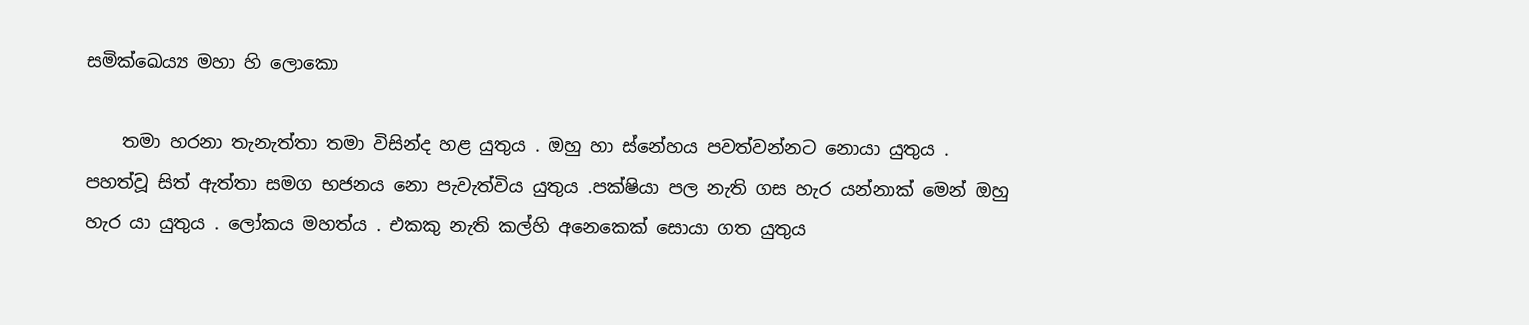සමික්ඛෙය්‍ය මහා හි ලොකො

    තමා හරනා තැනැත්තා තමා විසින්ද හළ යුතුය . ඔහු හා ස්නේහය පවත්වන්නට නොයා යුතුය . පහත්වූ සිත් ඇත්තා සමග භජනය නො පැවැත්විය යුතුය .පක්ෂියා පල නැති ගස හැර යන්නාක් මෙන් ඔහු හැර යා යුතුය . ලෝකය මහත්ය . එකකු නැති කල්හි අනෙකෙක් සොයා ගත යුතුය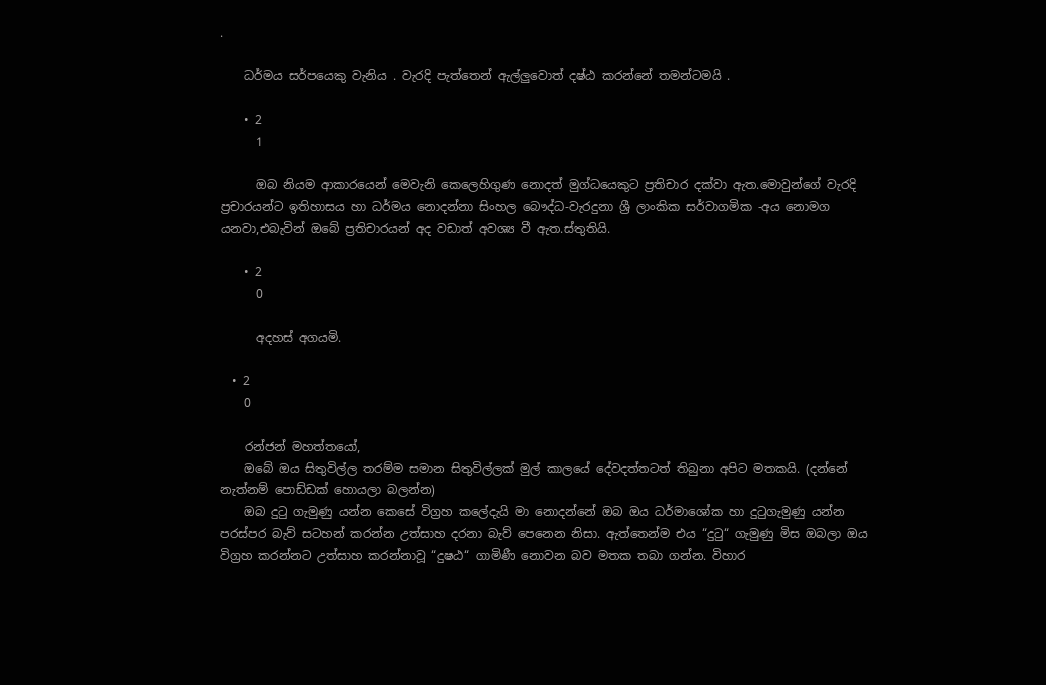.

    ධර්මය සර්පයෙකු වැනිය . වැරදි පැත්තෙන් ඇල්ලුවොත් දෂ්ඨ කරන්නේ තමන්ටමයි .

    • 2
      1

      ඔබ නියම ආකාරයෙන් මෙවැනි කෙලෙහිගුණ නොදත් මුග්ධයෙකුට ප්‍රතිචාර දක්වා ඇත.මොවුන්ගේ වැරදි ප්‍රචාරයන්ට ඉතිහාසය හා ධර්මය නොදන්නා සිංහල බෞද්ධ-වැරදුනා ශ්‍රී ලාංකික සර්වාගමික -අය නොමග යනවා,එබැවින් ඔබේ ප්‍රතිචාරයන් අද වඩාත් අවශ්‍ය වී ඇත.ස්තුතියි.

    • 2
      0

      අදහස් අගයමි.

  • 2
    0

    රන්ජන් මහත්තයෝ,
    ඔබේ ඔය සිතුවිල්ල තරම්ම සමාන සිතුවිල්ලක් මුල් කාලයේ දේවදත්තටත් තිබුනා අපිට මතකයි. (දන්නේ නැත්නම් පොඩ්ඩක් හොයලා බලන්න)
    ඔබ දුටු ගැමුණු යන්න කෙසේ විග්‍රහ කලේදැයි මා නොදන්නේ ඔබ ඔය ධර්මාශෝක හා දුටුගැමුණු යන්න පරස්පර බැව් සටහන් කරන්න උත්සාහ දරනා බැව් පෙනෙන නිසා. ඇත්තෙන්ම එය “දුටු“ ගැමුණු මිස ඔබලා ඔය විග්‍රහ කරන්නට උත්සාහ කරන්නාවූ “දුෂඨ“ ගාමිණී නොවන බව මතක තබා ගන්න. විහාර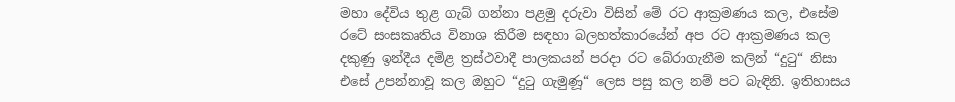මහා දේවිය තුළ ගැබ් ගන්නා පළමු දරුවා විසින් මේ රට ආක්‍රමණය කල, එසේම රටේ සංසකෘතිය විනාශ කිරීම සඳහා බලහත්කාරයේන් අප රට ආක්‍රමණය කල දකුණු ඉන්දීය දමිළ ත්‍රස්ථවාදී පාලකයන් පරදා රට බේරාගැනීම කලින් “දුටු“ නිසා එසේ උපන්නාවූ කල ඔහුට “දුටු ගැමුණූ“ ලෙස පසු කල නම් පට බැඳිනි. ඉතිහාසය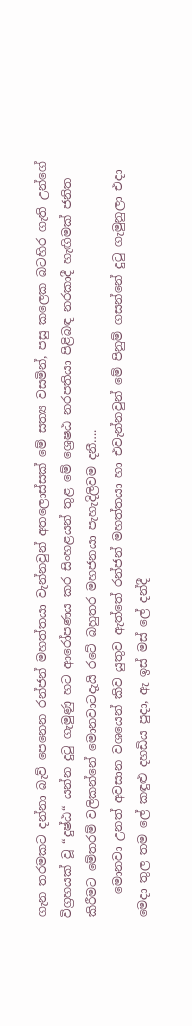ගැන තරමකට දන්නා බැව් පෙනෙන රන්ජන් මහත්තයා වැන්නවුන් අතලොස්සක් මේ සත්‍ය වසමින්, පසු කලෙක බටහිර ගැති උන්ගේ විග්‍රහයක් වූ “දුෂ්ඨ“ යන්න දුටු ගැමුණු හට ආරෝපණය කර සිංහළයන් තුළ මේ ශ්‍රෙෂඨ නරපතියා පිළිබඳ නරකාදී හැඟිමක් ජනිත කිරීමට මේතරම් වලිකන්නේ මොනවාටදැයි රටේ බහුතර මහජනයා පැහැදිලිවම දනී….
    මොනවා උනත් අවසාන වශයෙන් කිව යුතුව ඇත්තේ රන්ජන් මහත්තයා හා එවැන්නවුන් මේ පිනුම් ගසන්නේ දුටු ගැමුනුලා එදා මෙදා තුල තම ලේ කඳුළු දහඩිය පුදා, ඇ ඉස් මස් ලේ දන්දී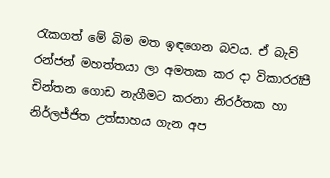රැකගත් මේ බිම මත ඉඳගෙන බවය. ඒ බැව් රන්ජන් මහත්තයා ලා අමතක කර දා විකාරරෑපී චින්තන ගොඩ නැගීමට කරනා නිරර්තක හා නිර්ලජ්ජිත උත්සාහය ගැන අප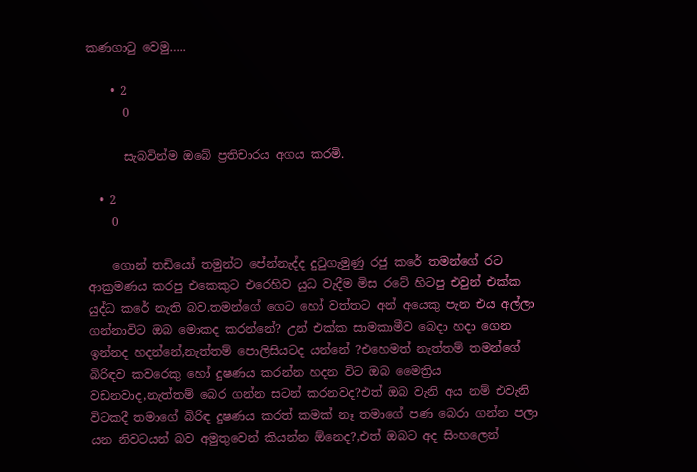කණගාටු වෙමු…..

    • 2
      0

      සැබවින්ම ඔබේ ප්‍රතිචාරය අගය කරමි.

  • 2
    0

    ගොන් තඩියෝ තමුන්ට පේන්නැද්ද දුටුගැමුණු රජු කරේ තමන්ගේ රට ආක්‍රමණය කරපු එකෙකුට එරෙහිව යුධ වැදීම මිස රටේ හිටපු එවුන් එක්ක යුද්ධ කරේ නැති බව.තමන්ගේ ගෙට හෝ වත්තට අන් අයෙකු පැන එය අල්ලා ගන්නාවිට ඔබ මොකද කරන්නේ? උන් එක්ක සාමකාමීව බෙදා හදා ගෙන ඉන්නද හදන්නේ,නැත්තම් පොලිසියටද යන්නේ ?එහෙමත් නැත්තම් තමන්ගේ බිරිඳව කවරෙකු හෝ දුෂණය කරන්න හදන විට ඔබ මෛත්‍රිය වඩනවාද,නැත්තම් බෙර ගන්න සටන් කරනවද?එත් ඔබ වැනි අය නම් එවැනි විටකදී තමාගේ බිරිඳ දුෂණය කරත් කමක් නෑ තමාගේ පණ බෙරා ගන්න පලා යන නිවටයන් බව අමුතුවෙන් කියන්න ඕනෙද?,එත් ඔබට අද සිංහලෙන්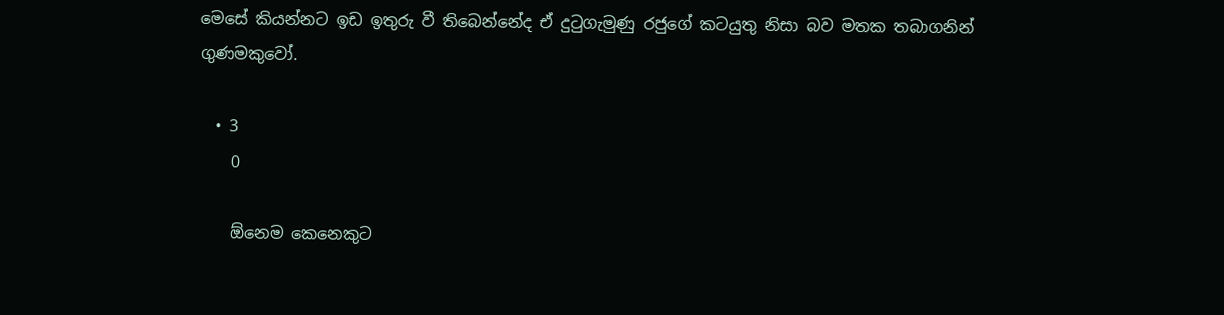මෙසේ කියන්නට ඉඩ ඉතුරු වී තිබෙන්නේද ඒ දුටුගැමුණු රජුගේ කටයුතු නිසා බව මතක තබාගනින් ගුණමකුවෝ.

  • 3
    0

    ඕනෙම කෙනෙකුට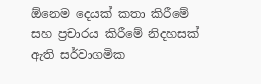ඕනෙම දෙයක් කතා කිරීමේ සහ ප්‍රචාරය කිරීමේ නිදහසක් ඇති සර්වාගමික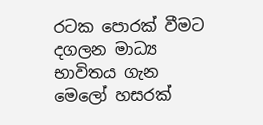රටක පොරක් වීමට දගලන මාධ්‍ය භාවිතය ගැන මෙලෝ හසරක්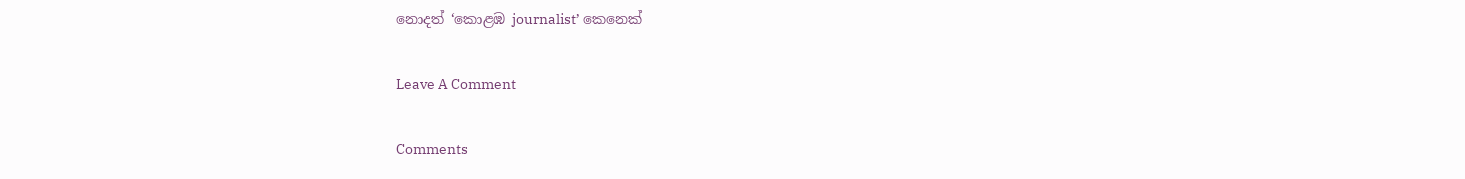නොදත් ‘කොළඹ journalist’ කෙනෙක්

Leave A Comment

Comments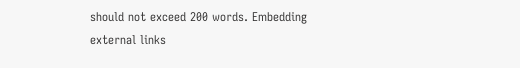should not exceed 200 words. Embedding external links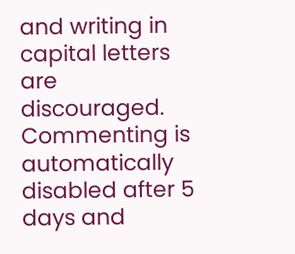and writing in capital letters are discouraged. Commenting is automatically disabled after 5 days and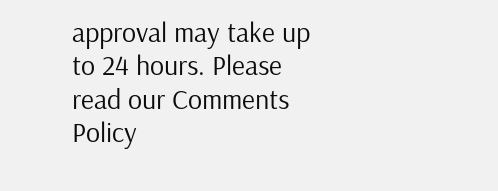approval may take up to 24 hours. Please read our Comments Policy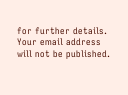for further details. Your email address will not be published.